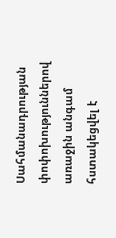Սահմանադրության փոփոխություններով առաջին անգամ հստակեցվել է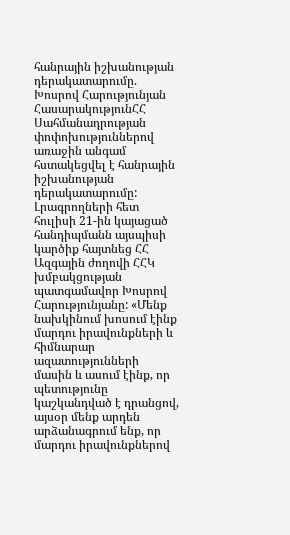հանրային իշխանության դերակատարումը. Խոսրով Հարությունյան
ՀասարակությունՀՀ Սահմանադրության փոփոխություններով առաջին անգամ հստակեցվել է հանրային իշխանության դերակատարումը: Լրագրողների հետ հուլիսի 21-ին կայացած հանդիպմանն այսպիսի կարծիք հայտնեց ՀՀ Ազգային ժողովի ՀՀԿ խմբակցության պատգամավոր Խոսրով Հարությունյանը: «Մենք նախկինում խոսում էինք մարդու իրավունքների և հիմնարար ազատությունների մասին և ասում էինք, որ պետությունը կաշկանդված է դրանցով, այսօր մենք արդեն արձանագրում ենք, որ մարդու իրավունքներով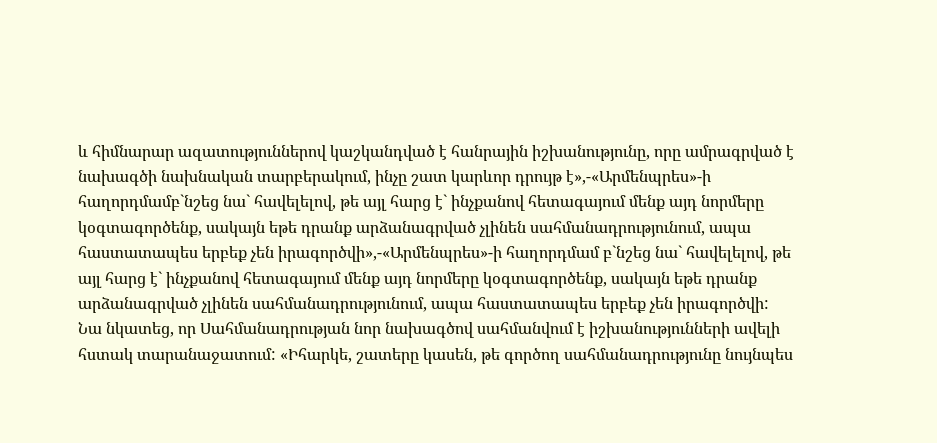և հիմնարար ազատություններով կաշկանդված է հանրային իշխանությունը, որը ամրագրված է նախագծի նախնական տարբերակում, ինչը շատ կարևոր դրույթ է»,-«Արմենպրես»-ի հաղորդմամբ`նշեց նա` հավելելով, թե այլ հարց է` ինչքանով հետագայում մենք այդ նորմերը կօգտագործենք, սակայն եթե դրանք արձանագրված չլինեն սահմանադրությունում, ապա հաստատապես երբեք չեն իրագործվի»,-«Արմենպրես»-ի հաղորդմամ բ`նշեց նա` հավելելով, թե այլ հարց է` ինչքանով հետագայում մենք այդ նորմերը կօգտագործենք, սակայն եթե դրանք արձանագրված չլինեն սահմանադրությունում, ապա հաստատապես երբեք չեն իրագործվի:
Նա նկատեց, որ Սահմանադրության նոր նախագծով սահմանվում է իշխանությունների ավելի հստակ տարանաջատում: «Իհարկե, շատերը կասեն, թե գործող սահմանադրությունը նույնպես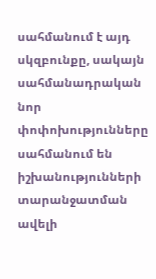սահմանում է այդ սկզբունքը, սակայն սահմանադրական նոր փոփոխությունները սահմանում են իշխանությունների տարանջատման ավելի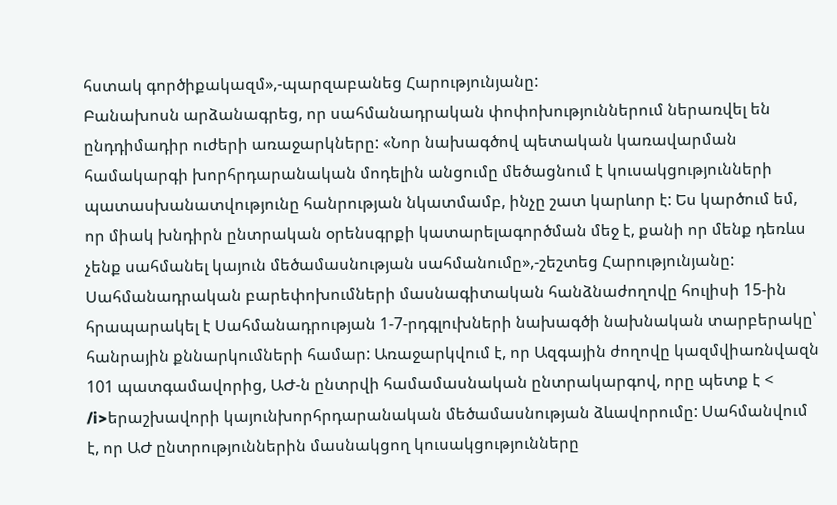հստակ գործիքակազմ»,-պարզաբանեց Հարությունյանը:
Բանախոսն արձանագրեց, որ սահմանադրական փոփոխություններում ներառվել են ընդդիմադիր ուժերի առաջարկները: «Նոր նախագծով պետական կառավարման համակարգի խորհրդարանական մոդելին անցումը մեծացնում է կուսակցությունների պատասխանատվությունը հանրության նկատմամբ, ինչը շատ կարևոր է: Ես կարծում եմ, որ միակ խնդիրն ընտրական օրենսգրքի կատարելագործման մեջ է, քանի որ մենք դեռևս չենք սահմանել կայուն մեծամասնության սահմանումը»,-շեշտեց Հարությունյանը:
Սահմանադրական բարեփոխումների մասնագիտական հանձնաժողովը հուլիսի 15-ին հրապարակել է Սահմանադրության 1-7-րդգլուխների նախագծի նախնական տարբերակը՝ հանրային քննարկումների համար: Առաջարկվում է, որ Ազգային ժողովը կազմվիառնվազն 101 պատգամավորից, ԱԺ-ն ընտրվի համամասնական ընտրակարգով, որը պետք է < /i>երաշխավորի կայունխորհրդարանական մեծամասնության ձևավորումը: Սահմանվում է, որ ԱԺ ընտրություններին մասնակցող կուսակցությունները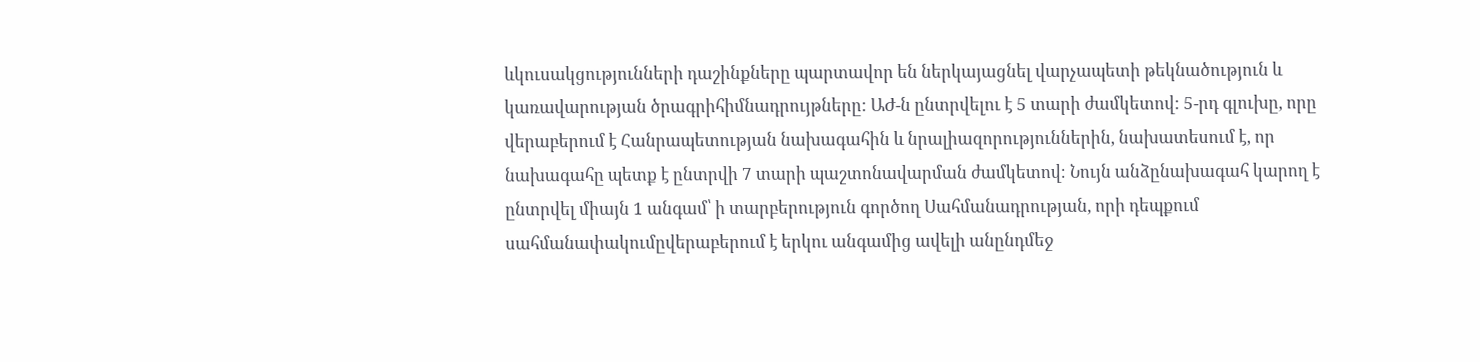ևկուսակցությունների դաշինքները պարտավոր են ներկայացնել վարչապետի թեկնածություն և կառավարության ծրագրիհիմնադրույթները: ԱԺ-ն ընտրվելու է 5 տարի ժամկետով: 5-րդ գլուխը, որը վերաբերում է Հանրապետության նախագահին և նրալիազորություններին, նախատեսում է, որ նախագահը պետք է ընտրվի 7 տարի պաշտոնավարման ժամկետով։ Նույն անձընախագահ կարող է ընտրվել միայն 1 անգամ՝ ի տարբերություն գործող Սահմանադրության, որի դեպքում սահմանափակումըվերաբերում է երկու անգամից ավելի անընդմեջ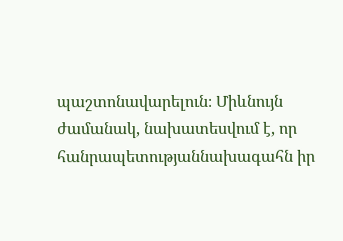պաշտոնավարելուն։ Միևնույն ժամանակ, նախատեսվում է, որ հանրապետությաննախագահն իր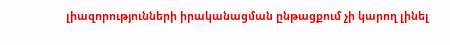լիազորությունների իրականացման ընթացքում չի կարող լինել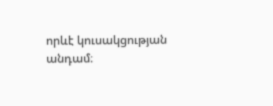որևէ կուսակցության անդամ։